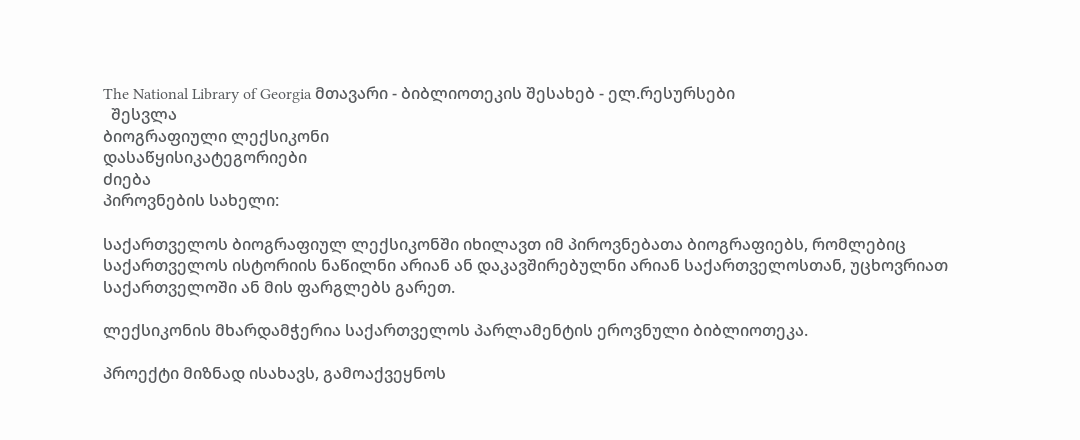The National Library of Georgia მთავარი - ბიბლიოთეკის შესახებ - ელ.რესურსები
  შესვლა
ბიოგრაფიული ლექსიკონი
დასაწყისიკატეგორიები
ძიება
პიროვნების სახელი:

საქართველოს ბიოგრაფიულ ლექსიკონში იხილავთ იმ პიროვნებათა ბიოგრაფიებს, რომლებიც საქართველოს ისტორიის ნაწილნი არიან ან დაკავშირებულნი არიან საქართველოსთან, უცხოვრიათ საქართველოში ან მის ფარგლებს გარეთ.

ლექსიკონის მხარდამჭერია საქართველოს პარლამენტის ეროვნული ბიბლიოთეკა.

პროექტი მიზნად ისახავს, გამოაქვეყნოს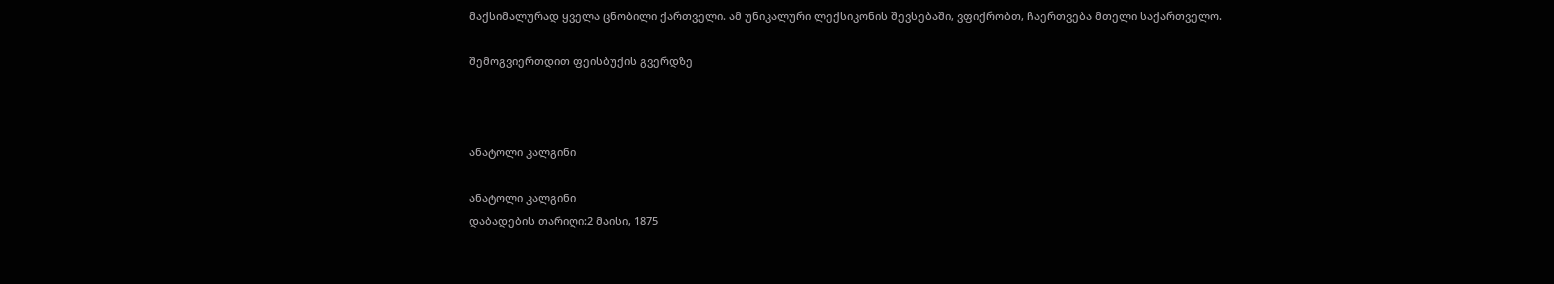მაქსიმალურად ყველა ცნობილი ქართველი. ამ უნიკალური ლექსიკონის შევსებაში, ვფიქრობთ, ჩაერთვება მთელი საქართველო.

შემოგვიერთდით ფეისბუქის გვერდზე



ანატოლი კალგინი

ანატოლი კალგინი
დაბადების თარიღი:2 მაისი, 1875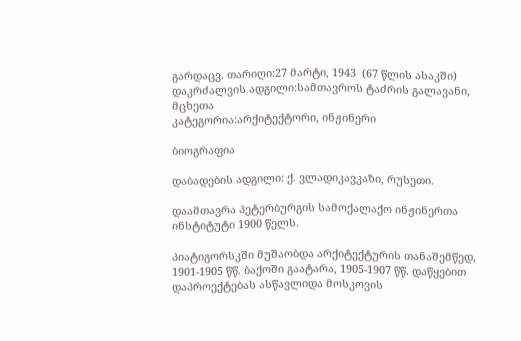გარდაცვ. თარიღი:27 მარტი, 1943  (67 წლის ასაკში)
დაკრძალვის ადგილი:სამთავროს ტაძრის გალავანი, მცხეთა
კატეგორია:არქიტექტორი, ინჟინერი

ბიოგრაფია

დაბადების ადგილი: ქ. ვლადიკავკაზი, რუსეთი.

დაამთავრა პეტერბურგის სამოქალაქო ინჟინერთა ინსტიტუტი 1900 წელს.

პიატიგორსკში მუშაობდა არქიტექტურის თანაშემწედ, 1901-1905 წწ. ბაქოში გაატარა, 1905-1907 წწ. დაწყებით დაპროექტებას ასწავლიდა მოსკოვის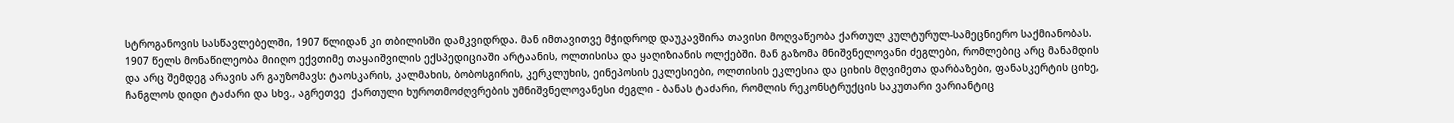სტროგანოვის სასწავლებელში, 1907 წლიდან კი თბილისში დამკვიდრდა. მან იმთავითვე მჭიდროდ დაუკავშირა თავისი მოღვაწეობა ქართულ კულტურულ-სამეცნიერო საქმიანობას. 1907 წელს მონაწილეობა მიიღო ექვთიმე თაყაიშვილის ექსპედიციაში არტაანის, ოლთისისა და ყაღიზიანის ოლქებში. მან გაზომა მნიშვნელოვანი ძეგლები, რომლებიც არც მანამდის და არც შემდეგ არავის არ გაუზომავს: ტაოსკარის, კალმახის, ბობოსგირის, კერკლუხის, ეინეპოსის ეკლესიები, ოლთისის ეკლესია და ციხის მღვიმეთა დარბაზები, ფანასკერტის ციხე, ჩანგლოს დიდი ტაძარი და სხვ., აგრეთვე  ქართული ხუროთმოძღვრების უმნიშვნელოვანესი ძეგლი - ბანას ტაძარი, რომლის რეკონსტრუქცის საკუთარი ვარიანტიც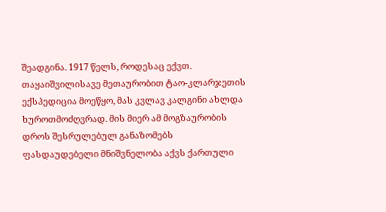შეადგინა. 1917 წელს, როდესაც ექვთ. თაყაიშვილისავე მეთაურობით ტაო-კლარჯეთის ექსპედიცია მოეწყო, მას კვლავ კალგინი ახლდა ხუროთმოძღვრად. მის მიერ ამ მოგზაურობის დროს შესრულებულ განაზომებს ფასდაუდებელი მნიშვნელობა აქვს ქართული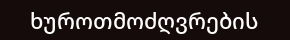ხუროთმოძღვრების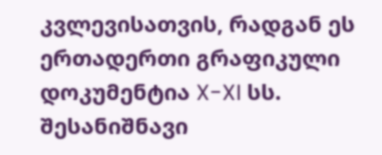კვლევისათვის, რადგან ეს ერთადერთი გრაფიკული დოკუმენტია X-XI სს. შესანიშნავი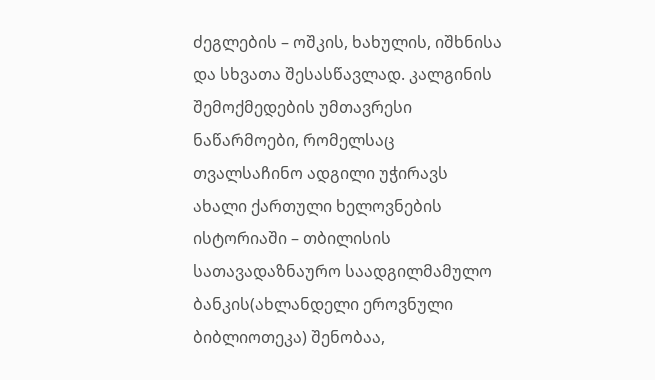ძეგლების – ოშკის, ხახულის, იშხნისა და სხვათა შესასწავლად. კალგინის შემოქმედების უმთავრესი ნაწარმოები, რომელსაც თვალსაჩინო ადგილი უჭირავს ახალი ქართული ხელოვნების ისტორიაში – თბილისის სათავადაზნაურო საადგილმამულო ბანკის(ახლანდელი ეროვნული ბიბლიოთეკა) შენობაა,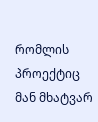რომლის პროექტიც მან მხატვარ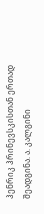ჰენრიკ ჰრინევსკისთან ერთად შეადგინა. ა. კალგინი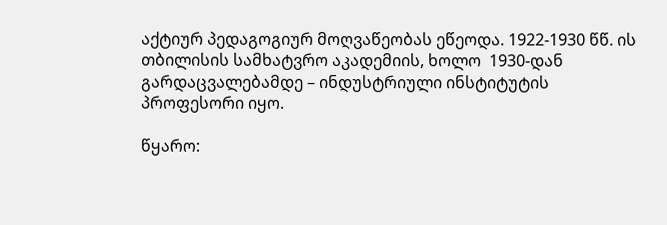აქტიურ პედაგოგიურ მოღვაწეობას ეწეოდა. 1922-1930 წწ. ის თბილისის სამხატვრო აკადემიის, ხოლო  1930-დან გარდაცვალებამდე – ინდუსტრიული ინსტიტუტის პროფესორი იყო.

წყარო: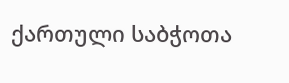ქართული საბჭოთა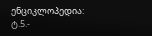ენციკლოპედია: ტ.5.-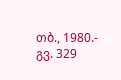თბ., 1980.- გვ. 329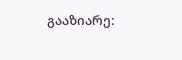გააზიარე: